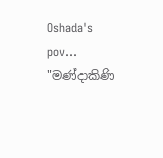Oshada's pov...
"මණ්දාකිණි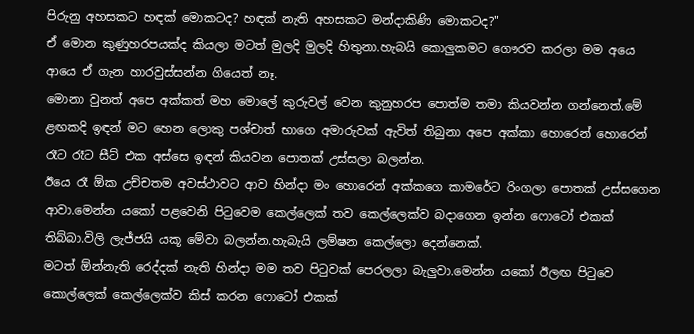පිරුනු අහසකට හඳක් මොකටද? හඳක් නැති අහසකට මන්දාකිණි මොකටද?"
ඒ මොන කුණුහරපයක්ද කියලා මටත් මුලදි මුලදි හිතුනා.හැබයි කොලුකමට ගෞරව කරලා මම අයෙ ආයෙ ඒ ගැන හාරවුස්සන්න ගියෙත් නෑ.
මොනා වුනත් අපෙ අක්කත් මහ මොලේ කුරුවල් වෙන කුනුහරප පොත්ම තමා කියවන්න ගන්නෙත්.මේ ළඟකදි ඉඳන් මට හෙන ලොකු පශ්චාත් භාගෙ අමාරුවක් ඇවිත් තිබුනා අපෙ අක්කා හොරෙන් හොරෙන් රෑට රෑට සීට් එක අස්සෙ ඉඳන් කියවන පොතක් උස්සලා බලන්න.
ඊයෙ රෑ ඕක උච්චතම අවස්ථාවට ආව හින්දා මං හොරෙන් අක්කගෙ කාමරේට රිංගලා පොතක් උස්සගෙන ආවා.මෙන්න යකෝ පළවෙනි පිටුවෙම කෙල්ලෙක් තව කෙල්ලෙක්ව බදාගෙන ඉන්න ෆොටෝ එකක් තිබ්බා.විලි ලැජ්ජයි යකූ මේවා බලන්න.හැබැයි ලම්ෂන කෙල්ලො දෙන්නෙක්.
මටත් ඕන්නැති රෙද්දක් නැති හින්දා මම තව පිටුවක් පෙරලලා බැලුවා.මෙන්න යකෝ ඊලඟ පිටුවෙ කොල්ලෙක් කෙල්ලෙක්ව කිස් කරන ෆොටෝ එකක්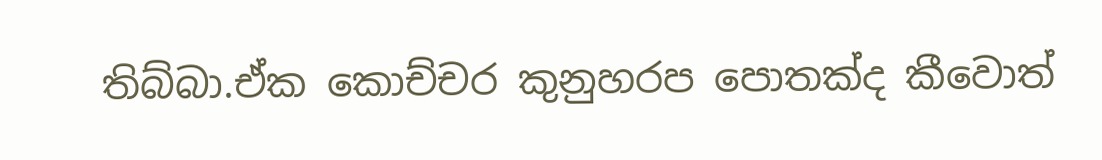තිබ්බා.ඒක කොච්චර කුනුහරප පොතක්ද කීවොත්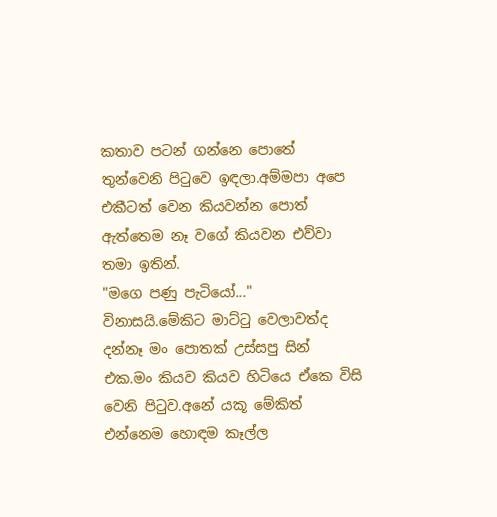කතාව පටන් ගන්නෙ පොතේ තුන්වෙනි පිටුවෙ ඉඳලා.අම්මපා අපෙ එකීටත් වෙන කියවන්න පොත් ඇත්තෙම නෑ වගේ කියවන එව්වා තමා ඉතින්.
"මගෙ පණු පැටියෝ..."
විනාසයි.මේකිට මාට්ටු වෙලාවත්ද දන්නෑ මං පොතක් උස්සපු සින් එක.මං කියව කියව හිටියෙ ඒකෙ විසි වෙනි පිටුව.අනේ යකූ මේකිත් එන්නෙම හොඳම කෑල්ල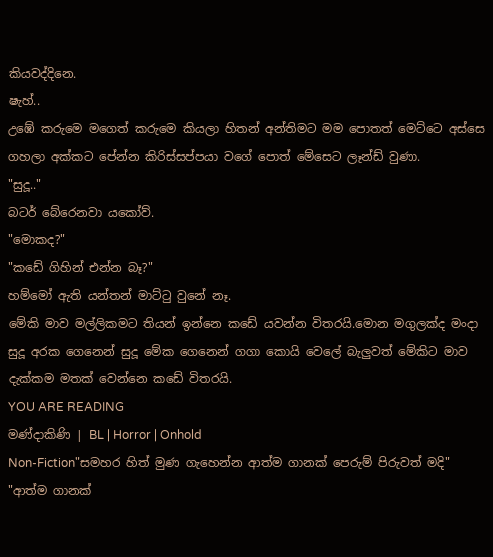කියවද්දිනෙ.
ෂැහ්..
උඹේ කරුමෙ මගෙත් කරුමෙ කියලා හිතන් අන්තිමට මම පොතත් මෙට්ටෙ අස්සෙ ගහලා අක්කට පේන්න කිරිස්සප්පයා වගේ පොත් මේසෙට ලෑන්ඩ් වුණා.
"සුදූ.."
බටර් බේරෙනවා යකෝව්.
"මොකද?"
"කඩේ ගිහින් එන්න බෑ?"
හම්මෝ ඇති යන්තන් මාට්ටු වුනේ නෑ.
මේකි මාව මල්ලිකමට තියන් ඉන්නෙ කඩේ යවන්න විතරයි.මොන මගුලක්ද මංදා සුදූ අරක ගෙනෙන් සුදූ මේක ගෙනෙන් ගගා කොයි වෙලේ බැලුවත් මේකිට මාව දැක්කම මතක් වෙන්නෙ කඩේ විතරයි.
YOU ARE READING
මණ්දාකිණි | BL | Horror | Onhold
Non-Fiction"සමහර හිත් මුණ ගැහෙන්න ආත්ම ගානක් පෙරුම් පිරුවත් මදි" "ආත්ම ගානක්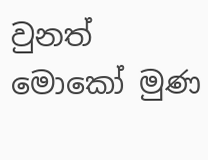වුනත් මොකෝ මුණ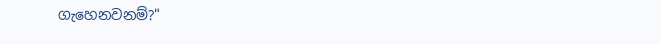ගැහෙනවනම්?"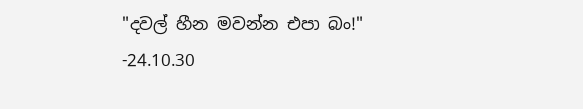"දවල් හීන මවන්න එපා බං!" -24.10.30